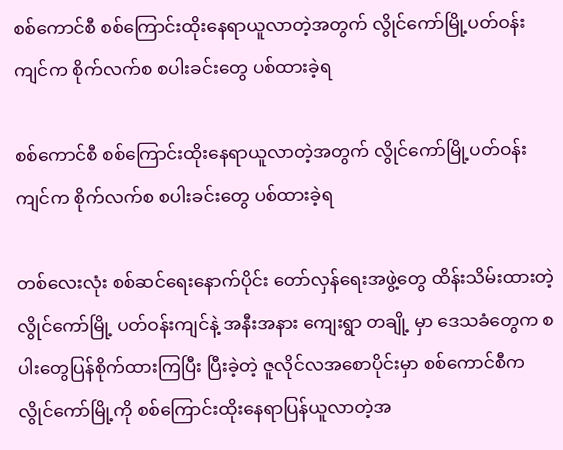စစ်ကောင်စီ စစ်ကြောင်းထိုးနေရာယူလာတဲ့အတွက် လွိုင်ကော်မြို့ပတ်ဝန်းကျင်က စိုက်လက်စ စပါးခင်းတွေ ပစ်ထားခဲ့ရ

စစ်ကောင်စီ စစ်ကြောင်းထိုးနေရာယူလာတဲ့အတွက် လွိုင်ကော်မြို့ပတ်ဝန်းကျင်က စိုက်လက်စ စပါးခင်းတွေ ပစ်ထားခဲ့ရ

တစ်လေးလုံး စစ်ဆင်ရေးနောက်ပိုင်း ‌တော်လှန်ရေးအဖွဲ့တွေ ထိန်းသိမ်းထားတဲ့ လွိုင်ကော်မြို့ ပတ်ဝန်းကျင်နဲ့ အနီးအနား ကျေးရွာ တချို့‌ မှာ ဒေသခံတွေက စပါးတွေပြန်စိုက်ထားကြပြီး ပြီးခဲ့တဲ့ ဇူလိုင်လအစောပိုင်းမှာ စစ်ကောင်စီက လွိုင်ကော်မြို့ကို စစ်ကြောင်းထိုးနေရာပြန်ယူလာတဲ့အ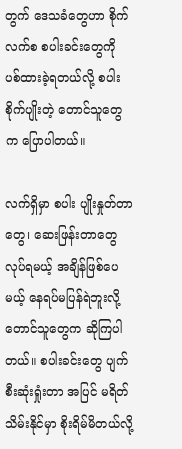တွက် ဒေသခံတွေဟာ စိုက်လက်စ စပါးခင်းတွေကို ပစ်ထားခဲ့ရတယ်လို့ စပါးစိုက်ပျိုးတဲ့ တောင်သူတွေက ပြောပါတယ်။

လက်ရှိမှာ စပါး ပျိုးနှုတ်တာတွေ၊ ဆေးဖြန်းတာတွေ လုပ်ရမယ့် အချိန်ဖြစ်ပေမယ့် နေရပ်မပြန်ရဲဘူးလို့ တောင်သူတွေက ဆိုကြပါတယ်။ စပါးခင်းတွေ ပျက်စီးဆုံးရှုံးတာ အပြင် မရိတ်သိမ်းနိုင်မှာ စိုးရိမ်မိတယ်လို့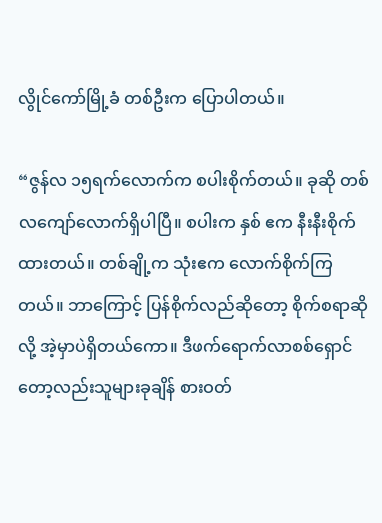လွိုင်ကော်မြို့ခံ တစ်ဦးက ပြောပါတယ်။

“ဇွန်လ ၁၅ရက်လောက်က စပါးစိုက်တယ်။ ခုဆို တစ်လကျော်လောက်ရှိပါပြီ။ စပါးက နှစ် ဧက နီးနီးစိုက်ထားတယ်။ တစ်ချို့က သုံးဧက လောက်စိုက်ကြတယ်။ ဘာကြောင့် ပြန်စိုက်လည်ဆိုတော့ စိုက်စရာဆိုလို့ အဲ့မှာပဲရှိတယ်ကော။ ဒီဖက်ရောက်လာစစ်ရှောင်တော့လည်းသူများခုချိန် စားဝတ်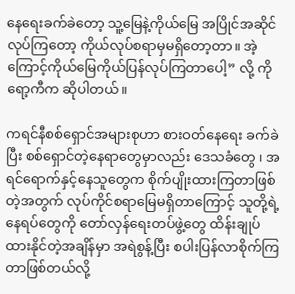နေရေးခက်ခဲတော့ သူ့မြေနဲ့ကိုယ်မြေ အပြိုင်အဆိုင်လုပ်ကြတော့ ကိုယ်လုပ်စရာမှမရှိတော့တာ။ အဲ့ကြောင့်ကိုယ်မြေကိုယ်ပြန်လုပ်ကြတာပေါ့” လို့ ကိုရော့ကီက ဆိုပါတယ်။

ကရင်နီစစ်ရှောင်အများစုဟာ စားဝတ်နေရေး ခက်ခဲပြီး စစ်ရှောင်တဲ့နေရာတွေမှာလည်း ‌ဒေသခံတွေ ၊ အရင်ရောက်နှင့်နေသူတွေက စိုက်ပျိုးထားကြတာဖြစ်တဲ့အတွက် လုပ်ကိုင်စရာမြေမရှိတာကြောင့် သူတို့ရဲ့ နေရပ်တွေကို တော်လှန်ရေးတပ်ဖွဲ့တွေ ထိန်းချုပ်ထားနိုင်တဲ့အချိန်မှာ အရဲစွန့်ပြီး စပါးပြန်လာစိုက်ကြတာဖြစ်တယ်လို့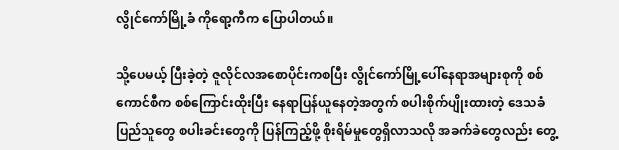လွိုင်ကော်မြို့ခံ ကိုရော့ကီက ပြောပါတယ်။

သို့ပေမယ့် ပြီးခဲ့တဲ့ ဇူလိုင်လအစောပိုင်းကစပြီး လွိုင်ကော်မြို့ပေါ်နေရာအများစုကို စစ်ကောင်စီက စစ်ကြောင်းထိုးပြီး နေရာပြန်ယူနေတဲ့အတွက် စပါးစိုက်ပျိုးထားတဲ့ ဒေသခံပြည်သူတွေ စပါးခင်းတွေကို ပြန်ကြည့်ဖို့ စိုးရိမ်မှုတွေရှိလာသလို အခက်ခဲတွေလည်း တွေ့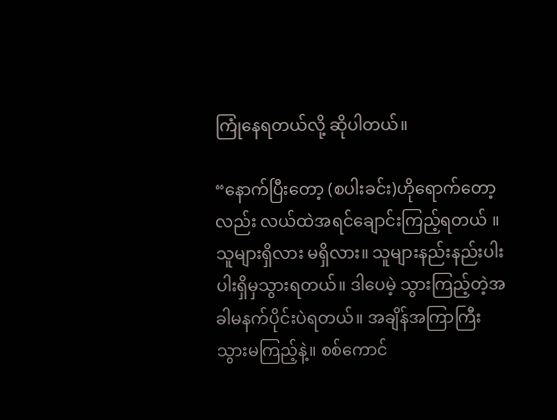ကြုံနေရတယ်လို့ ဆိုပါတယ်။

“နောက်ပြီးတော့ (စပါးခင်း)ဟိုရောက်တော့လည်း လယ်ထဲအရင်ချောင်းကြည့်ရတယ် ။ သူများရှိလား မရှိလား။ သူများနည်းနည်းပါးပါးရှိမှသွားရတယ်။ ဒါပေမဲ့ သွားကြည့်တဲ့အခါမနက်ပိုင်းပဲရတယ်။ အချိန်အကြာကြီးသွားမကြည့်နဲ့။ စစ်ကောင်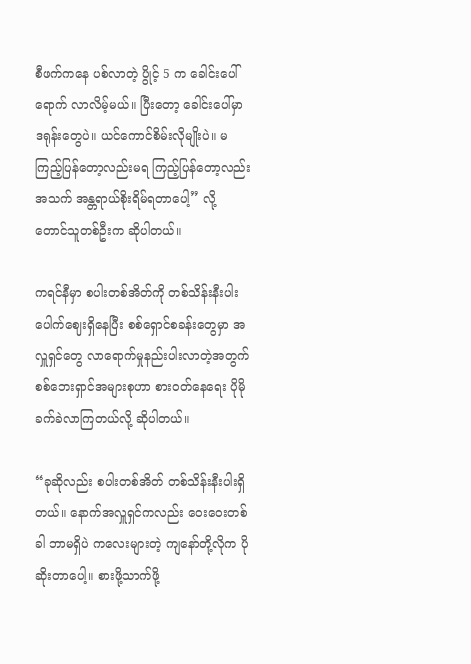စီဖက်ကနေ ပစ်လာတဲ့ ပွိုင့် 5 က ခေါင်းပေါ် ရောက် လာလိမ့်မယ်။ ပြီးတော့ ခေါင်းပေါ်မှာ ဒရုန်းတွေပဲ။ ယင်ကောင်စိမ်းလိုမျိုးပဲ။ မကြည့်ပြန်တော့လည်းမရ ကြည့်ပြန်တော့လည်းအသက် အန္တရာယ်စိုးရိမ်ရတာပေါ့” လို့ တောင်သူတစ်ဦးက ဆိုပါတယ်။

ကရင်နီမှာ စပါးတစ်အိတ်ကို တစ်သိန်းနီးပါး ပေါက်ဈေးရှိနေပြီး စစ်ရှောင်စခန်းတွေမှာ အလှူရှင်တွေ လာရောက်မှုနည်းပါးလာတဲ့အတွက် စစ်ဘေးရှာင်အများစုဟာ စားဝတ်နေရေး ပိုမိုခက်ခဲလာကြတယ်လို့ ဆိုပါတယ်။

“ခုဆိုလည်း စပါးတစ်အိတ် တစ်သိန်းနီးပါးရှိတယ်။ နောက်အလှူရှင်ကလည်း ဝေးဝေးတစ်ခါ ဘာမရှိပဲ ကလေးများတဲ့ ကျနော်တို့လိုက ပိုဆိုးတာပေါ့။ စားဖို့သာက်ဖို့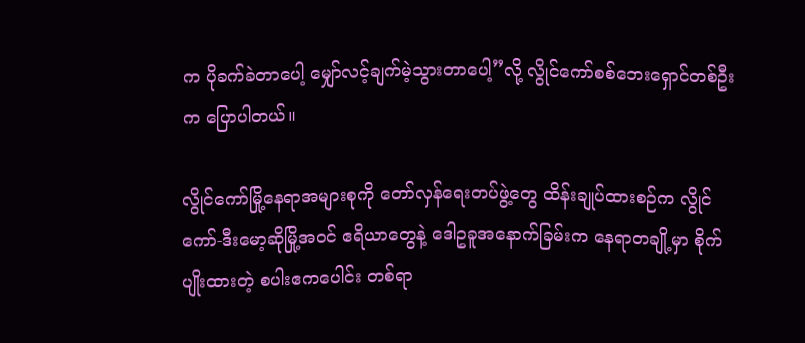က ပိုခက်ခဲတာပေါ့ မျှော်လင့်ချက်မဲ့သွားတာပေါ့”လို့ လွိုင်ကော်စစ်ဘေးရှောင်တစ်ဦးက ပြောပါတယ်။

လွိုင်ကော်မြို့နေရာအများစုကို တော်လှန်ရေးတပ်ဖွဲ့တွေ ထိန်းချုပ်ထားစဉ်က လွိုင်ကော်-ဒီးမော့ဆိုမြို့အဝင် ဧရိယာတွေနဲ့ ဒေါဥခူအနောက်ခြမ်းက နေရာတချို့မှာ စိုက်ပျိုးထားတဲ့ စပါးဧကပေါင်း တစ်ရာ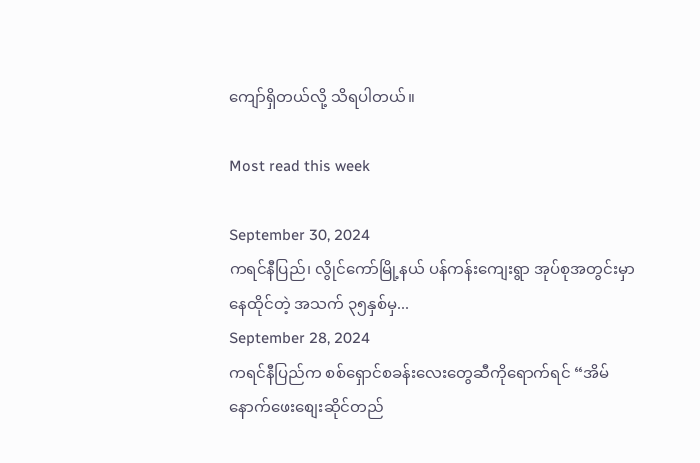ကျော်ရှိတယ်လို့ သိရပါတယ်။

Most read this week

September 30, 2024
ကရင်နီပြည်၊ လွိုင်ကော်မြို့နယ် ပန်ကန်းကျေးရွာ အုပ်စုအတွင်းမှာနေထိုင်တဲ့ အသက် ၃၅နှစ်မှ...
September 28, 2024
ကရင်နီပြည်က စစ်ရှောင်စခန်းလေးတွေဆီကိုရောက်ရင် “အိမ်နောက်ဖေးစျေးဆိုင်တည်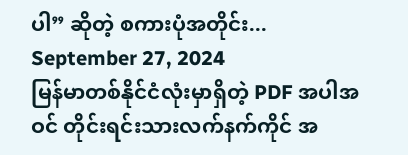ပါ” ဆိုတဲ့ စကားပုံအတိုင်း...
September 27, 2024
မြန်မာတစ်နိုင်ငံလုံးမှာရှိတဲ့ PDF အပါအဝင် တိုင်းရင်းသားလက်နက်ကိုင် အ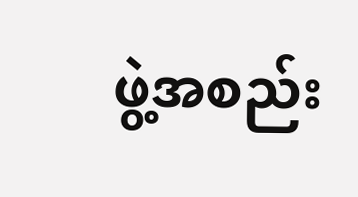ဖွဲ့အစည်း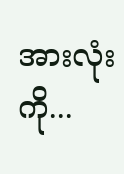အားလုံးကို...